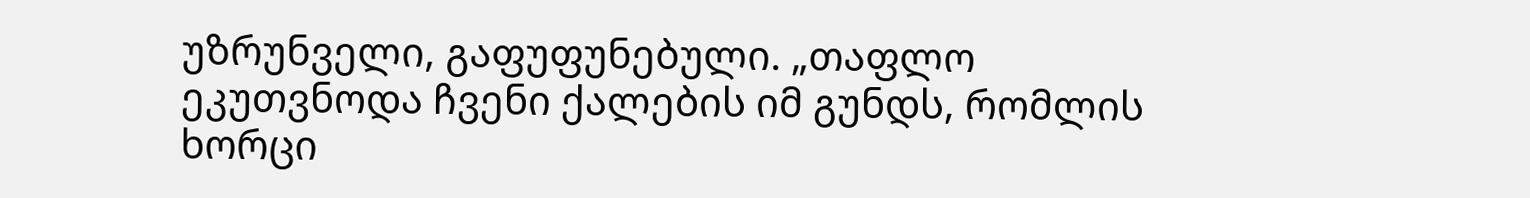უზრუნველი, გაფუფუნებული. „თაფლო ეკუთვნოდა ჩვენი ქალების იმ გუნდს, რომლის ხორცი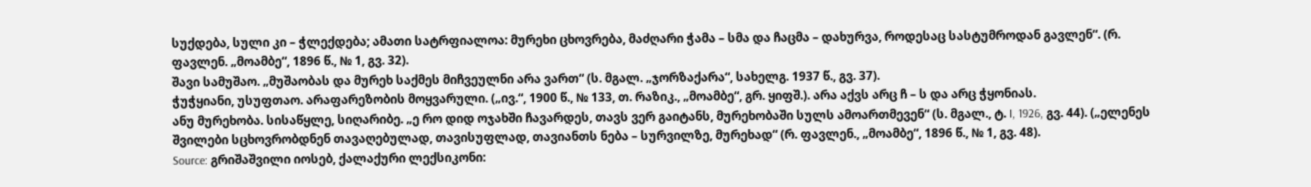სუქდება, სული კი – ჭლექდება; ამათი სატრფიალოა: მურეხი ცხოვრება, მაძღარი ჭამა – სმა და ჩაცმა – დახურვა, როდესაც სასტუმროდან გავლენ“. (რ. ფავლენ. „მოამბე“, 1896 წ., № 1, გვ. 32).
შავი სამუშაო. „მუშაობას და მურეხ საქმეს მიჩვეულნი არა ვართ“ (ს. მგალ. „ჯორზაქარა“, სახელგ. 1937 წ., გვ. 37).
ჭუჭყიანი, უსუფთაო. არაფარეზობის მოყვარული. („ივ.“, 1900 წ., № 133, თ. რაზიკ., „მოამბე“, გრ. ყიფშ.). არა აქვს არც ჩ – ს და არც ჭყონიას.
ანუ მურეხობა. სისაწყლე, სიღარიბე. „ე რო დიდ ოჯახში ჩავარდეს, თავს ვერ გაიტანს, მურეხობაში სულს ამოართმევენ“ (ს. მგალ., ტ. I, 1926, გვ. 44). („ელენეს შვილები სცხოვრობდნენ თავაღებულად, თავისუფლად, თავიანთს ნება – სურვილზე, მურეხად“ (რ. ფავლენ., „მოამბე“, 1896 წ., № 1, გვ. 48).
Source: გრიშაშვილი იოსებ, ქალაქური ლექსიკონი: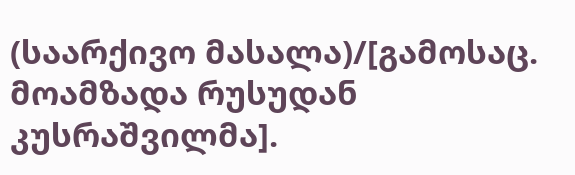(საარქივო მასალა)/[გამოსაც. მოამზადა რუსუდან კუსრაშვილმა].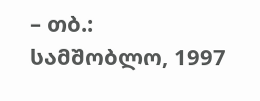– თბ.: სამშობლო, 1997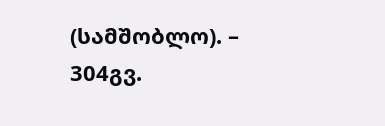(სამშობლო). – 304გვ.